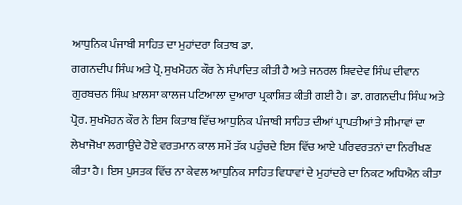ਆਧੁਨਿਕ ਪੰਜਾਬੀ ਸਾਹਿਤ ਦਾ ਮੁਹਾਂਦਰਾ ਕਿਤਾਬ ਡਾ.
ਗਗਨਦੀਪ ਸਿੰਘ ਅਤੇ ਪ੍ਰੋ. ਸੁਖਮੋਹਨ ਕੌਰ ਨੇ ਸੰਪਾਦਿਤ ਕੀਤੀ ਹੈ ਅਤੇ ਜਨਰਲ ਸ਼ਿਵਦੇਵ ਸਿੰਘ ਦੀਵਾਨ ਗੁਰਬਚਨ ਸਿੰਘ ਖ਼ਾਲਸਾ ਕਾਲਜ ਪਟਿਆਲਾ ਦੁਆਰਾ ਪ੍ਰਕਾਸ਼ਿਤ ਕੀਤੀ ਗਈ ਹੈ। ਡਾ. ਗਗਨਦੀਪ ਸਿੰਘ ਅਤੇ ਪ੍ਰੋਰ. ਸੁਖਮੋਹਨ ਕੌਰ ਨੇ ਇਸ ਕਿਤਾਬ ਵਿੱਚ ਆਧੁਨਿਕ ਪੰਜਾਬੀ ਸਾਹਿਤ ਦੀਆਂ ਪ੍ਰਾਪਤੀਆਂ ਤੇ ਸੀਮਾਵਾਂ ਦਾ ਲੇਖਾਜੋਖਾ ਲਗਾਉਂਦੇ ਹੋਏ ਵਰਤਮਾਨ ਕਾਲ ਸਮੇਂ ਤੱਕ ਪਹੁੰਚਦੇ ਇਸ ਵਿੱਚ ਆਏ ਪਰਿਵਰਤਨਾਂ ਦਾ ਨਿਰੀਖਣ ਕੀਤਾ ਹੈ। ਇਸ ਪੁਸਤਕ ਵਿੱਚ ਨਾ ਕੇਵਲ ਆਧੁਨਿਕ ਸਾਹਿਤ ਵਿਧਾਵਾਂ ਦੇ ਮੁਹਾਂਦਰੇ ਦਾ ਨਿਕਟ ਅਧਿਐਨ ਕੀਤਾ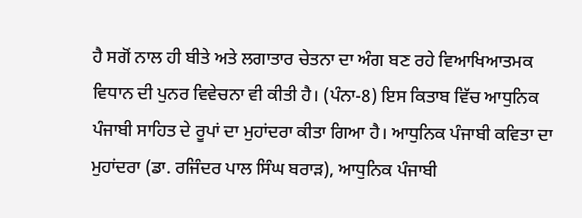ਹੈ ਸਗੋਂ ਨਾਲ ਹੀ ਬੀਤੇ ਅਤੇ ਲਗਾਤਾਰ ਚੇਤਨਾ ਦਾ ਅੰਗ ਬਣ ਰਹੇ ਵਿਆਖਿਆਤਮਕ ਵਿਧਾਨ ਦੀ ਪੁਨਰ ਵਿਵੇਚਨਾ ਵੀ ਕੀਤੀ ਹੈ। (ਪੰਨਾ-8) ਇਸ ਕਿਤਾਬ ਵਿੱਚ ਆਧੁਨਿਕ ਪੰਜਾਬੀ ਸਾਹਿਤ ਦੇ ਰੂਪਾਂ ਦਾ ਮੁਹਾਂਦਰਾ ਕੀਤਾ ਗਿਆ ਹੈ। ਆਧੁਨਿਕ ਪੰਜਾਬੀ ਕਵਿਤਾ ਦਾ ਮੁਹਾਂਦਰਾ (ਡਾ. ਰਜਿੰਦਰ ਪਾਲ ਸਿੰਘ ਬਰਾੜ), ਆਧੁਨਿਕ ਪੰਜਾਬੀ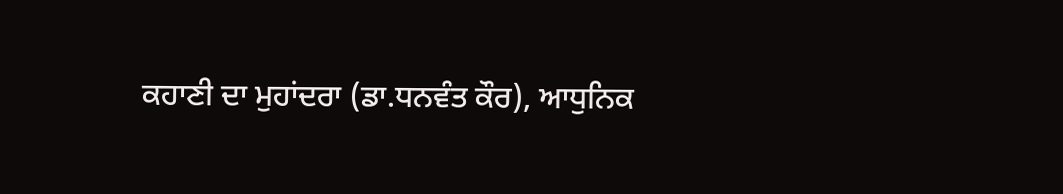ਕਹਾਣੀ ਦਾ ਮੁਹਾਂਦਰਾ (ਡਾ.ਧਨਵੰਤ ਕੌਰ), ਆਧੁਨਿਕ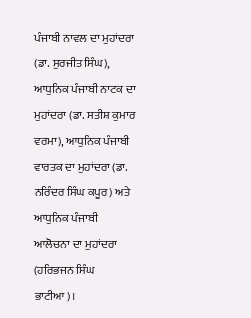ਪੰਜਾਬੀ ਨਾਵਲ ਦਾ ਮੁਹਾਂਦਰਾ (ਡਾ. ਸੁਰਜੀਤ ਸਿੰਘ), ਆਧੁਨਿਕ ਪੰਜਾਬੀ ਨਾਟਕ ਦਾ ਮੁਹਾਂਦਰਾ (ਡਾ. ਸਤੀਸ਼ ਕੁਮਾਰ ਵਰਮਾ), ਆਧੁਨਿਕ ਪੰਜਾਬੀ ਵਾਰਤਕ ਦਾ ਮੁਹਾਂਦਰਾ (ਡਾ. ਨਰਿੰਦਰ ਸਿੰਘ ਕਪੂਰ) ਅਤੇ ਆਧੁਨਿਕ ਪੰਜਾਬੀ ਆਲੋਚਨਾ ਦਾ ਮੁਹਾਂਦਰਾ (ਹਰਿਭਜਨ ਸਿੰਘ ਭਾਟੀਆ)।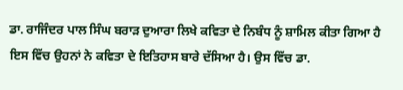ਡਾ. ਰਾਜਿੰਦਰ ਪਾਲ ਸਿੰਘ ਬਰਾੜ ਦੁਆਰਾ ਲਿਖੇ ਕਵਿਤਾ ਦੇ ਨਿਬੰਧ ਨੂੰ ਸ਼ਾਮਿਲ ਕੀਤਾ ਗਿਆ ਹੈ ਇਸ ਵਿੱਚ ਉਹਨਾਂ ਨੇ ਕਵਿਤਾ ਦੇ ਇਤਿਹਾਸ ਬਾਰੇ ਦੱਸਿਆ ਹੈ। ਉਸ ਵਿੱਚ ਡਾ.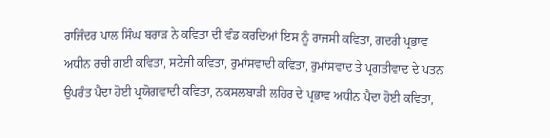ਰਾਜਿੰਦਰ ਪਾਲ ਸਿੰਘ ਬਰਾੜ ਨੇ ਕਵਿਤਾ ਦੀ ਵੰਡ ਕਰਦਿਆਂ ਇਸ ਨੂੰ ਰਾਜਸੀ ਕਵਿਤਾ, ਗਦਰੀ ਪ੍ਰਭਾਵ ਅਧੀਨ ਰਚੀ ਗਈ ਕਵਿਤਾ, ਸਟੇਜੀ ਕਵਿਤਾ, ਰੁਮਾਂਸਵਾਦੀ ਕਵਿਤਾ, ਰੁਮਾਂਸਵਾਦ ਤੇ ਪ੍ਰਗਤੀਵਾਦ ਦੇ ਪਤਨ ਉਪਰੰਤ ਪੈਦਾ ਹੋਈ ਪ੍ਰਯੋਗਵਾਦੀ ਕਵਿਤਾ, ਨਕਸਲਬਾੜੀ ਲਹਿਰ ਦੇ ਪ੍ਰਭਾਵ ਅਧੀਨ ਪੈਦਾ ਹੋਈ ਕਵਿਤਾ,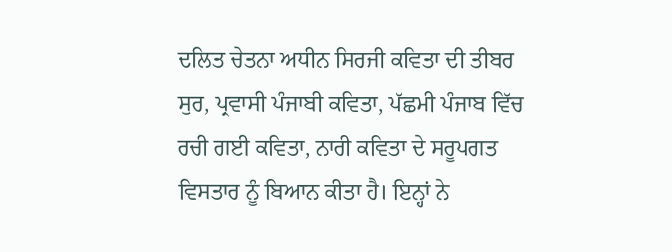ਦਲਿਤ ਚੇਤਨਾ ਅਧੀਨ ਸਿਰਜੀ ਕਵਿਤਾ ਦੀ ਤੀਬਰ ਸੁਰ, ਪ੍ਰਵਾਸੀ ਪੰਜਾਬੀ ਕਵਿਤਾ, ਪੱਛਮੀ ਪੰਜਾਬ ਵਿੱਚ ਰਚੀ ਗਈ ਕਵਿਤਾ, ਨਾਰੀ ਕਵਿਤਾ ਦੇ ਸਰੂਪਗਤ ਵਿਸਤਾਰ ਨੂੰ ਬਿਆਨ ਕੀਤਾ ਹੈ। ਇਨ੍ਹਾਂ ਨੇ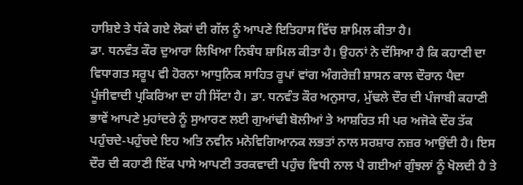ਹਾਸ਼ਿਏ ਤੇ ਧੱਕੇ ਗਏ ਲੋਕਾਂ ਦੀ ਗੱਲ ਨੂੰ ਆਪਣੇ ਇਤਿਹਾਸ ਵਿੱਚ ਸ਼ਾਮਿਲ ਕੀਤਾ ਹੈ।
ਡਾ. ਧਨਵੰਤ ਕੌਰ ਦੁਆਰਾ ਲਿਖਿਆ ਨਿਬੰਧ ਸ਼ਾਮਿਲ ਕੀਤਾ ਹੈ। ਉਹਨਾਂ ਨੇ ਦੱਸਿਆ ਹੈ ਕਿ ਕਹਾਣੀ ਦਾ ਵਿਧਾਗਤ ਸਰੂਪ ਵੀ ਹੋਰਨਾ ਆਧੁਨਿਕ ਸਾਹਿਤ ਰੂਪਾਂ ਵਾਂਗ ਅੰਗਰੇਜ਼ੀ ਸ਼ਾਸਨ ਕਾਲ ਦੌਰਾਨ ਪੈਦਾ ਪੂੰਜੀਵਾਦੀ ਪ੍ਰਕਿਰਿਆ ਦਾ ਹੀ ਸਿੱਟਾ ਹੈ। ਡਾ. ਧਨਵੰਤ ਕੌਰ ਅਨੁਸਾਰ, ਮੁੱਢਲੇ ਦੌਰ ਦੀ ਪੰਜਾਬੀ ਕਹਾਣੀ ਭਾਵੇਂ ਆਪਣੇ ਮੁਹਾਂਦਰੇ ਨੂੰ ਸੁਆਰਣ ਲਈ ਗੁਆਂਢੀ ਬੋਲੀਆਂ ਤੇ ਆਸ਼ਰਿਤ ਸੀ ਪਰ ਅਜੋਕੇ ਦੌਰ ਤੱਕ ਪਹੁੰਚਦੇ-ਪਹੁੰਚਦੇ ਇਹ ਅਤਿ ਨਵੀਨ ਮਨੋਵਿਗਿਆਨਕ ਲਭਤਾਂ ਨਾਲ ਸਰਸ਼ਾਰ ਨਜ਼ਰ ਆਉਂਦੀ ਹੈ। ਇਸ ਦੌਰ ਦੀ ਕਹਾਣੀ ਇੱਕ ਪਾਸੇ ਆਪਣੀ ਤਰਕਵਾਦੀ ਪਹੁੰਚ ਵਿਧੀ ਨਾਲ ਪੈ ਗਈਆਂ ਗੁੰਝਲਾਂ ਨੂੰ ਖੋਲਦੀ ਹੈ ਤੇ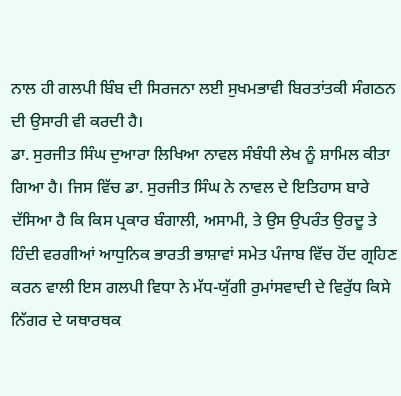ਨਾਲ ਹੀ ਗਲਪੀ ਬਿੰਬ ਦੀ ਸਿਰਜਨਾ ਲਈ ਸੁਖਮਭਾਵੀ ਬਿਰਤਾਂਤਕੀ ਸੰਗਠਨ ਦੀ ਉਸਾਰੀ ਵੀ ਕਰਦੀ ਹੈ।
ਡਾ. ਸੁਰਜੀਤ ਸਿੰਘ ਦੁਆਰਾ ਲਿਖਿਆ ਨਾਵਲ ਸੰਬੰਧੀ ਲੇਖ ਨੂੰ ਸ਼ਾਮਿਲ ਕੀਤਾ ਗਿਆ ਹੈ। ਜਿਸ ਵਿੱਚ ਡਾ. ਸੁਰਜੀਤ ਸਿੰਘ ਨੇ ਨਾਵਲ ਦੇ ਇਤਿਹਾਸ ਬਾਰੇ ਦੱਸਿਆ ਹੈ ਕਿ ਕਿਸ ਪ੍ਰਕਾਰ ਬੰਗਾਲੀ, ਅਸਾਮੀ, ਤੇ ਉਸ ਉਪਰੰਤ ਉਰਦੂ ਤੇ ਹਿੰਦੀ ਵਰਗੀਆਂ ਆਧੁਨਿਕ ਭਾਰਤੀ ਭਾਸ਼ਾਵਾਂ ਸਮੇਤ ਪੰਜਾਬ ਵਿੱਚ ਹੋਂਦ ਗ੍ਰਹਿਣ ਕਰਨ ਵਾਲੀ ਇਸ ਗਲਪੀ ਵਿਧਾ ਨੇ ਮੱਧ-ਯੁੱਗੀ ਰੁਮਾਂਸਵਾਦੀ ਦੇ ਵਿਰੁੱਧ ਕਿਸੇ ਨਿੱਗਰ ਦੇ ਯਥਾਰਥਕ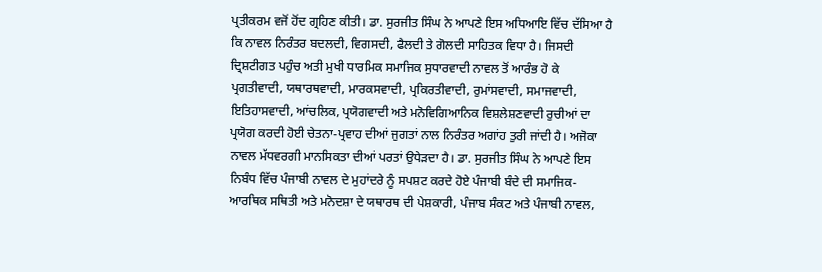ਪ੍ਰਤੀਕਰਮ ਵਜੋਂ ਹੋਂਦ ਗ੍ਰਹਿਣ ਕੀਤੀ। ਡਾ. ਸੁਰਜੀਤ ਸਿੰਘ ਨੇ ਆਪਣੇ ਇਸ ਅਧਿਆਇ ਵਿੱਚ ਦੱਸਿਆ ਹੈ ਕਿ ਨਾਵਲ ਨਿਰੰਤਰ ਬਦਲਦੀ, ਵਿਗਸਦੀ, ਫੈਲਦੀ ਤੇ ਗੋਲਦੀ ਸਾਹਿਤਕ ਵਿਧਾ ਹੈ। ਜਿਸਦੀ ਦ੍ਰਿਸ਼ਟੀਗਤ ਪਹੁੰਚ ਅਤੀ ਮੁਖੀ ਧਾਰਮਿਕ ਸਮਾਜਿਕ ਸੁਧਾਰਵਾਦੀ ਨਾਵਲ ਤੋਂ ਆਰੰਭ ਹੋ ਕੇ ਪ੍ਰਗਤੀਵਾਦੀ, ਯਥਾਰਥਵਾਦੀ, ਮਾਰਕਸਵਾਦੀ, ਪ੍ਰਕਿਰਤੀਵਾਦੀ, ਰੁਮਾਂਸਵਾਦੀ, ਸਮਾਜਵਾਦੀ, ਇਤਿਹਾਸਵਾਦੀ, ਆਂਚਲਿਕ, ਪ੍ਰਯੋਗਵਾਦੀ ਅਤੇ ਮਨੋਵਿਗਿਆਨਿਕ ਵਿਸ਼ਲੇਸ਼ਣਵਾਦੀ ਰੁਚੀਆਂ ਦਾ ਪ੍ਰਯੋਗ ਕਰਦੀ ਹੋਈ ਚੇਤਨਾ-ਪ੍ਰਵਾਹ ਦੀਆਂ ਜੁਗਤਾਂ ਨਾਲ ਨਿਰੰਤਰ ਅਗਾਂਹ ਤੁਰੀ ਜਾਂਦੀ ਹੈ। ਅਜੋਕਾ ਨਾਵਲ ਮੱਧਵਰਗੀ ਮਾਨਸਿਕਤਾ ਦੀਆਂ ਪਰਤਾਂ ਉਧੇੜਦਾ ਹੈ। ਡਾ. ਸੁਰਜੀਤ ਸਿੰਘ ਨੇ ਆਪਣੇ ਇਸ ਨਿਬੰਧ ਵਿੱਚ ਪੰਜਾਬੀ ਨਾਵਲ ਦੇ ਮੁਹਾਂਦਰੇ ਨੂੰ ਸਪਸ਼ਟ ਕਰਦੇ ਹੋਏ ਪੰਜਾਬੀ ਬੰਦੇ ਦੀ ਸਮਾਜਿਕ-ਆਰਥਿਕ ਸਥਿਤੀ ਅਤੇ ਮਨੋਦਸ਼ਾ ਦੇ ਯਥਾਰਥ ਦੀ ਪੇਸ਼ਕਾਰੀ, ਪੰਜਾਬ ਸੰਕਟ ਅਤੇ ਪੰਜਾਬੀ ਨਾਵਲ,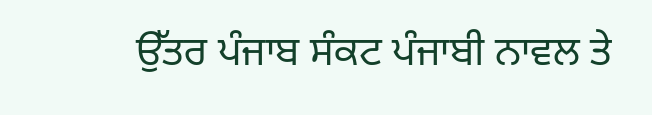ਉੱਤਰ ਪੰਜਾਬ ਸੰਕਟ ਪੰਜਾਬੀ ਨਾਵਲ ਤੇ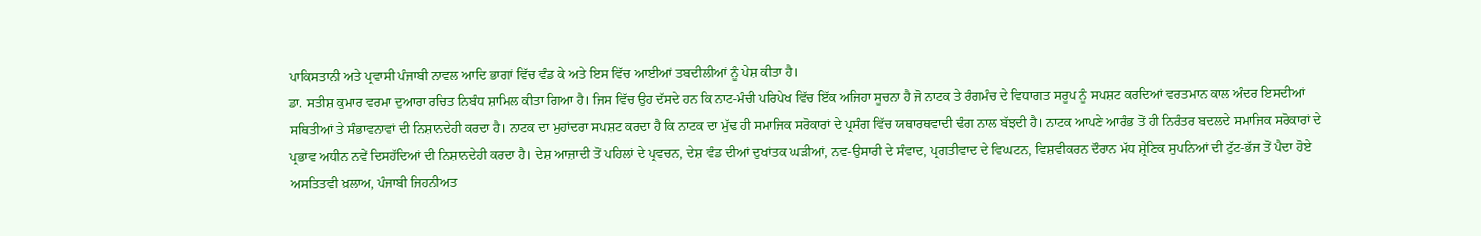ਪਾਕਿਸਤਾਨੀ ਅਤੇ ਪ੍ਰਵਾਸੀ ਪੰਜਾਬੀ ਨਾਵਲ ਆਦਿ ਭਾਗਾਂ ਵਿੱਚ ਵੰਡ ਕੇ ਅਤੇ ਇਸ ਵਿੱਚ ਆਈਆਂ ਤਬਦੀਲੀਆਂ ਨੂੰ ਪੇਸ਼ ਕੀਤਾ ਹੈ।
ਡਾ. ਸਤੀਸ਼ ਕੁਮਾਰ ਵਰਮਾ ਦੁਆਰਾ ਰਚਿਤ ਨਿਬੰਧ ਸ਼ਾਮਿਲ ਕੀਤਾ ਗਿਆ ਹੈ। ਜਿਸ ਵਿੱਚ ਉਹ ਦੱਸਦੇ ਹਨ ਕਿ ਨਾਟ-ਮੰਚੀ ਪਰਿਪੇਖ ਵਿੱਚ ਇੱਕ ਅਜਿਹਾ ਸੂਚਨਾ ਹੈ ਜੋ ਨਾਟਕ ਤੇ ਰੰਗਮੰਚ ਦੇ ਵਿਧਾਗਤ ਸਰੂਪ ਨੂੰ ਸਪਸ਼ਟ ਕਰਦਿਆਂ ਵਰਤਮਾਨ ਕਾਲ ਅੰਦਰ ਇਸਦੀਆਂ ਸਥਿਤੀਆਂ ਤੇ ਸੰਭਾਵਨਾਵਾਂ ਦੀ ਨਿਸ਼ਾਨਦੇਹੀ ਕਰਦਾ ਹੈ। ਨਾਟਕ ਦਾ ਮੁਹਾਂਦਰਾ ਸਪਸ਼ਟ ਕਰਦਾ ਹੈ ਕਿ ਨਾਟਕ ਦਾ ਮੁੱਢ ਹੀ ਸਮਾਜਿਕ ਸਰੋਕਾਰਾਂ ਦੇ ਪ੍ਰਸੰਗ ਵਿੱਚ ਯਥਾਰਥਵਾਦੀ ਢੰਗ ਨਾਲ ਬੱਝਦੀ ਹੈ। ਨਾਟਕ ਆਪਣੇ ਆਰੰਭ ਤੋਂ ਹੀ ਨਿਰੰਤਰ ਬਦਲਦੇ ਸਮਾਜਿਕ ਸਰੋਕਾਰਾਂ ਦੇ ਪ੍ਰਭਾਵ ਅਧੀਨ ਨਵੇਂ ਦਿਸਹੱਦਿਆਂ ਦੀ ਨਿਸ਼ਾਨਦੇਹੀ ਕਰਦਾ ਹੈ। ਦੇਸ਼ ਆਜ਼ਾਦੀ ਤੋਂ ਪਹਿਲਾਂ ਦੇ ਪ੍ਰਵਚਨ, ਦੇਸ਼ ਵੰਡ ਦੀਆਂ ਦੁਖਾਂਤਕ ਘੜੀਆਂ, ਨਵ-ਉਸਾਰੀ ਦੇ ਸੰਵਾਦ, ਪ੍ਰਗਤੀਵਾਦ ਦੇ ਵਿਘਟਨ, ਵਿਸ਼ਵੀਕਰਨ ਦੌਰਾਨ ਮੱਧ ਸ਼੍ਰੇਣਿਕ ਸੁਪਨਿਆਂ ਦੀ ਟੁੱਟ-ਭੱਜ ਤੋਂ ਪੈਦਾ ਹੋਏ ਅਸਤਿਤਵੀ ਖ਼ਲਾਅ, ਪੰਜਾਬੀ ਜਿਹਨੀਅਤ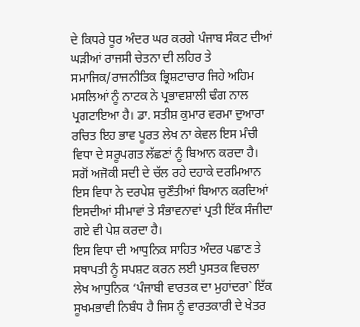ਦੇ ਕਿਧਰੇ ਧੂਰ ਅੰਦਰ ਘਰ ਕਰਗੇ ਪੰਜਾਬ ਸੰਕਟ ਦੀਆਂ ਘੜੀਆਂ ਰਾਜਸੀ ਚੇਤਨਾ ਦੀ ਲਹਿਰ ਤੇ ਸਮਾਜਿਕ/ਰਾਜਨੀਤਿਕ ਭ੍ਰਿਸ਼ਟਾਚਾਰ ਜਿਹੇ ਅਹਿਮ ਮਸਲਿਆਂ ਨੂੰ ਨਾਟਕ ਨੇ ਪ੍ਰਭਾਵਸ਼ਾਲੀ ਢੰਗ ਨਾਲ ਪ੍ਰਗਟਾਇਆ ਹੈ। ਡਾ. ਸਤੀਸ਼ ਕੁਮਾਰ ਵਰਮਾ ਦੁਆਰਾ ਰਚਿਤ ਇਹ ਭਾਵ ਪੂਰਤ ਲੇਖ ਨਾ ਕੇਵਲ ਇਸ ਮੰਚੀ ਵਿਧਾ ਦੇ ਸਰੂਪਗਤ ਲੱਛਣਾਂ ਨੂੰ ਬਿਆਨ ਕਰਦਾ ਹੈ। ਸਗੋਂ ਅਜੋਕੀ ਸਦੀ ਦੇ ਚੱਲ ਰਹੇ ਦਹਾਕੇ ਦਰਮਿਆਨ ਇਸ ਵਿਧਾ ਨੇ ਦਰਪੇਸ਼ ਚੁਣੌਤੀਆਂ ਬਿਆਨ ਕਰਦਿਆਂ ਇਸਦੀਆਂ ਸੀਮਾਵਾਂ ਤੇ ਸੰਭਾਵਨਾਵਾਂ ਪ੍ਰਤੀ ਇੱਕ ਸੰਜੀਦਾ ਗਏ ਵੀ ਪੇਸ਼ ਕਰਦਾ ਹੈ।
ਇਸ ਵਿਧਾ ਦੀ ਆਧੁਨਿਕ ਸਾਹਿਤ ਅੰਦਰ ਪਛਾਣ ਤੇ ਸਥਾਪਤੀ ਨੂੰ ਸਪਸ਼ਟ ਕਰਨ ਲਈ ਪੁਸਤਕ ਵਿਚਲਾ ਲੇਖ ਆਧੁਨਿਕ ‘ਪੰਜਾਬੀ ਵਾਰਤਕ ਦਾ ਮੁਹਾਂਦਰਾ` ਇੱਕ ਸੂਖਮਭਾਵੀ ਨਿਬੰਧ ਹੈ ਜਿਸ ਨੂੰ ਵਾਰਤਕਾਰੀ ਦੇ ਖੇਤਰ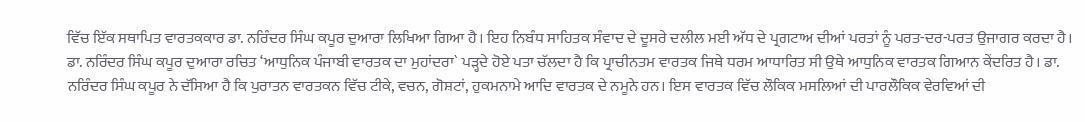ਵਿੱਚ ਇੱਕ ਸਥਾਪਿਤ ਵਾਰਤਕਕਾਰ ਡਾ. ਨਰਿੰਦਰ ਸਿੰਘ ਕਪੂਰ ਦੁਆਰਾ ਲਿਖਿਆ ਗਿਆ ਹੈ। ਇਹ ਨਿਬੰਧ ਸਾਹਿਤਕ ਸੰਵਾਦ ਦੇ ਦੂਸਰੇ ਦਲੀਲ ਮਈ ਅੱਧ ਦੇ ਪ੍ਰਗਟਾਅ ਦੀਆਂ ਪਰਤਾਂ ਨੂੰ ਪਰਤ-ਦਰ-ਪਰਤ ਉਜਾਗਰ ਕਰਦਾ ਹੈ। ਡਾ. ਨਰਿੰਦਰ ਸਿੰਘ ਕਪੂਰ ਦੁਆਰਾ ਰਚਿਤ ‘ਆਧੁਨਿਕ ਪੰਜਾਬੀ ਵਾਰਤਕ ਦਾ ਮੁਹਾਂਦਰਾ` ਪੜ੍ਹਦੇ ਹੋਏ ਪਤਾ ਚੱਲਦਾ ਹੈ ਕਿ ਪ੍ਰਾਚੀਨਤਮ ਵਾਰਤਕ ਜਿਥੇ ਧਰਮ ਆਧਾਰਿਤ ਸੀ ਉਥੇ ਆਧੁਨਿਕ ਵਾਰਤਕ ਗਿਆਨ ਕੇਂਦਰਿਤ ਹੈ। ਡਾ. ਨਰਿੰਦਰ ਸਿੰਘ ਕਪੂਰ ਨੇ ਦੱਸਿਆ ਹੈ ਕਿ ਪੁਰਾਤਨ ਵਾਰਤਕਨ ਵਿੱਚ ਟੀਕੇ, ਵਚਨ, ਗੋਸ਼ਟਾਂ, ਹੁਕਮਨਾਮੇ ਆਦਿ ਵਾਰਤਕ ਦੇ ਨਮੂਨੇ ਹਨ। ਇਸ ਵਾਰਤਕ ਵਿੱਚ ਲੌਕਿਕ ਮਸਲਿਆਂ ਦੀ ਪਾਰਲੌਕਿਕ ਵੇਰਵਿਆਂ ਦੀ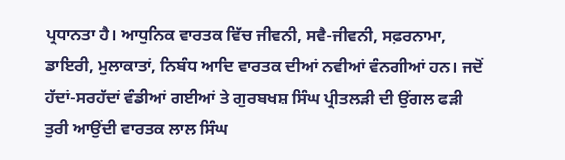ਪ੍ਰਧਾਨਤਾ ਹੈ। ਆਧੁਨਿਕ ਵਾਰਤਕ ਵਿੱਚ ਜੀਵਨੀ, ਸਵੈ-ਜੀਵਨੀ, ਸਫ਼ਰਨਾਮਾ, ਡਾਇਰੀ, ਮੁਲਾਕਾਤਾਂ, ਨਿਬੰਧ ਆਦਿ ਵਾਰਤਕ ਦੀਆਂ ਨਵੀਆਂ ਵੰਨਗੀਆਂ ਹਨ। ਜਦੋਂ ਹੱਦਾਂ-ਸਰਹੱਦਾਂ ਵੰਡੀਆਂ ਗਈਆਂ ਤੇ ਗੁਰਬਖਸ਼ ਸਿੰਘ ਪ੍ਰੀਤਲੜੀ ਦੀ ਉਂਗਲ ਫੜੀ ਤੁਰੀ ਆਉਂਦੀ ਵਾਰਤਕ ਲਾਲ ਸਿੰਘ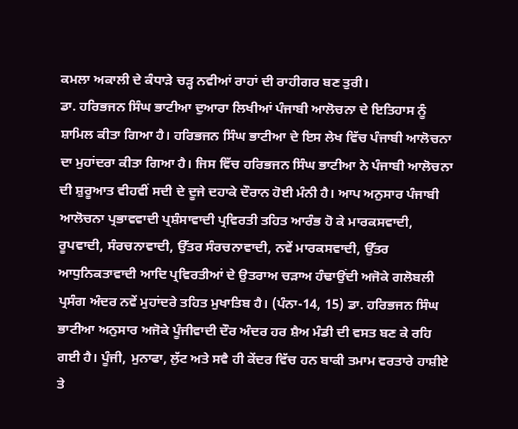ਕਮਲਾ ਅਕਾਲੀ ਦੇ ਕੰਧਾੜੇ ਚੜ੍ਹ ਨਵੀਆਂ ਰਾਹਾਂ ਦੀ ਰਾਹੀਗਰ ਬਣ ਤੁਰੀ।
ਡਾ. ਹਰਿਭਜਨ ਸਿੰਘ ਭਾਟੀਆ ਦੁਆਰਾ ਲਿਖੀਆਂ ਪੰਜਾਬੀ ਆਲੋਚਨਾ ਦੇ ਇਤਿਹਾਸ ਨੂੰ ਸ਼ਾਮਿਲ ਕੀਤਾ ਗਿਆ ਹੈ। ਹਰਿਭਜਨ ਸਿੰਘ ਭਾਟੀਆ ਦੇ ਇਸ ਲੇਖ ਵਿੱਚ ਪੰਜਾਬੀ ਆਲੋਚਨਾ ਦਾ ਮੁਹਾਂਦਰਾ ਕੀਤਾ ਗਿਆ ਹੈ। ਜਿਸ ਵਿੱਚ ਹਰਿਭਜਨ ਸਿੰਘ ਭਾਟੀਆ ਨੇ ਪੰਜਾਬੀ ਆਲੋਚਨਾ ਦੀ ਸ਼ੁਰੂਆਤ ਵੀਹਵੀਂ ਸਦੀ ਦੇ ਦੂਜੇ ਦਹਾਕੇ ਦੌਰਾਨ ਹੋਈ ਮੰਨੀ ਹੈ। ਆਪ ਅਨੁਸਾਰ ਪੰਜਾਬੀ ਆਲੋਚਨਾ ਪ੍ਰਭਾਵਵਾਦੀ ਪ੍ਰਸ਼ੰਸਾਵਾਦੀ ਪ੍ਰਵਿਰਤੀ ਤਹਿਤ ਆਰੰਭ ਹੋ ਕੇ ਮਾਰਕਸਵਾਦੀ, ਰੂਪਵਾਦੀ, ਸੰਰਚਨਾਵਾਦੀ, ਉੱਤਰ ਸੰਰਚਨਾਵਾਦੀ, ਨਵੇਂ ਮਾਰਕਸਵਾਦੀ, ਉੱਤਰ ਆਧੁਨਿਕਤਾਵਾਦੀ ਆਦਿ ਪ੍ਰਵਿਰਤੀਆਂ ਦੇ ਉਤਰਾਅ ਚੜਾਅ ਹੰਢਾਉਂਦੀ ਅਜੋਕੇ ਗਲੋਬਲੀ ਪ੍ਰਸੰਗ ਅੰਦਰ ਨਵੇਂ ਮੁਹਾਂਦਰੇ ਤਹਿਤ ਮੁਖਾਤਿਬ ਹੈ। (ਪੰਨਾ-14, 15) ਡਾ. ਹਰਿਭਜਨ ਸਿੰਘ ਭਾਟੀਆ ਅਨੁਸਾਰ ਅਜੋਕੇ ਪੂੰਜੀਵਾਦੀ ਦੌਰ ਅੰਦਰ ਹਰ ਸ਼ੈਅ ਮੰਡੀ ਦੀ ਵਸਤ ਬਣ ਕੇ ਰਹਿ ਗਈ ਹੈ। ਪੂੰਜੀ, ਮੁਨਾਫਾ, ਲੁੱਟ ਅਤੇ ਸਵੈ ਹੀ ਕੇਂਦਰ ਵਿੱਚ ਹਨ ਬਾਕੀ ਤਮਾਮ ਵਰਤਾਰੇ ਹਾਸ਼ੀਏ ਤੇ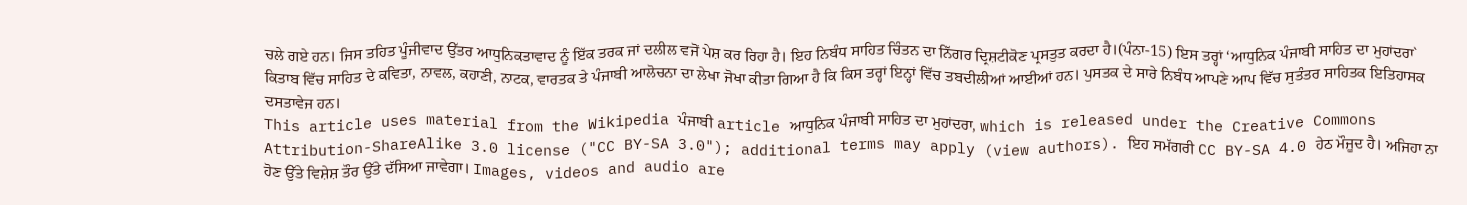ਚਲੇ ਗਏ ਹਨ। ਜਿਸ ਤਹਿਤ ਪੂੰਜੀਵਾਦ ਉੱਤਰ ਆਧੁਨਿਕਤਾਵਾਦ ਨੂੰ ਇੱਕ ਤਰਕ ਜਾਂ ਦਲੀਲ ਵਜੋਂ ਪੇਸ਼ ਕਰ ਰਿਹਾ ਹੈ। ਇਹ ਨਿਬੰਧ ਸਾਹਿਤ ਚਿੰਤਨ ਦਾ ਨਿੱਗਰ ਦ੍ਰਿਸ਼ਟੀਕੋਣ ਪ੍ਰਸਤੁਤ ਕਰਦਾ ਹੈ।(ਪੰਨਾ-15) ਇਸ ਤਰ੍ਹਾਂ ‘ਆਧੁਨਿਕ ਪੰਜਾਬੀ ਸਾਹਿਤ ਦਾ ਮੁਹਾਂਦਰਾ` ਕਿਤਾਬ ਵਿੱਚ ਸਾਹਿਤ ਦੇ ਕਵਿਤਾ, ਨਾਵਲ, ਕਹਾਣੀ, ਨਾਟਕ, ਵਾਰਤਕ ਤੇ ਪੰਜਾਬੀ ਆਲੋਚਨਾ ਦਾ ਲੇਖਾ ਜੋਖਾ ਕੀਤਾ ਗਿਆ ਹੈ ਕਿ ਕਿਸ ਤਰ੍ਹਾਂ ਇਨ੍ਹਾਂ ਵਿੱਚ ਤਬਦੀਲੀਆਂ ਆਈਆਂ ਹਨ। ਪੁਸਤਕ ਦੇ ਸਾਰੇ ਨਿਬੰਧ ਆਪਣੇ ਆਪ ਵਿੱਚ ਸੁਤੰਤਰ ਸਾਹਿਤਕ ਇਤਿਹਾਸਕ ਦਸਤਾਵੇਜ ਹਨ।
This article uses material from the Wikipedia ਪੰਜਾਬੀ article ਆਧੁਨਿਕ ਪੰਜਾਬੀ ਸਾਹਿਤ ਦਾ ਮੁਹਾਂਦਰਾ, which is released under the Creative Commons Attribution-ShareAlike 3.0 license ("CC BY-SA 3.0"); additional terms may apply (view authors). ਇਹ ਸਮੱਗਰੀ CC BY-SA 4.0 ਹੇਠ ਮੌਜੂਦ ਹੈ। ਅਜਿਹਾ ਨਾ ਹੋਣ ਉੱਤੇ ਵਿਸ਼ੇਸ਼ ਤੌਰ ਉੱਤੇ ਦੱਸਿਆ ਜਾਵੇਗਾ। Images, videos and audio are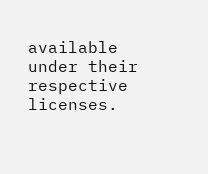available under their respective licenses.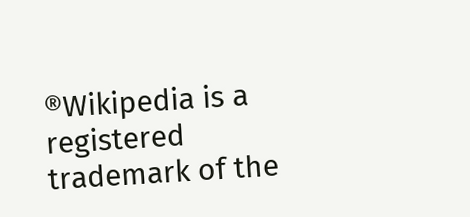®Wikipedia is a registered trademark of the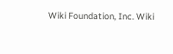Wiki Foundation, Inc. Wiki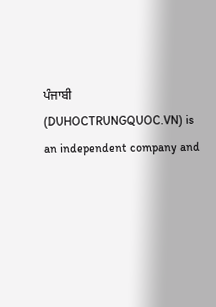ਪੰਜਾਬੀ (DUHOCTRUNGQUOC.VN) is an independent company and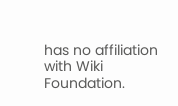has no affiliation with Wiki Foundation.